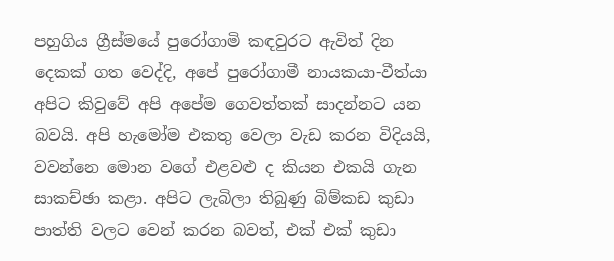පහුගිය ග්‍රීස්මයේ පුරෝගාමි කඳවුරට ඇවිත් දින දෙකක් ගත වෙද්දි, අපේ පුරෝගාමී නායකයා-වීත්යා අපිට කිවුවේ අපි අපේම ගෙවත්තක් සාදන්නට යන බවයි. අපි හැමෝම එකතු වෙලා වැඩ කරන විදියයි, වවන්නෙ මොන වගේ එළවළු ද කියන එකයි ගැන සාකච්ඡා කළා. අපිට ලැබිලා තිබුණු බිම්කඩ කුඩා පාත්ති වලට වෙන් කරන බවත්, එක් එක් කුඩා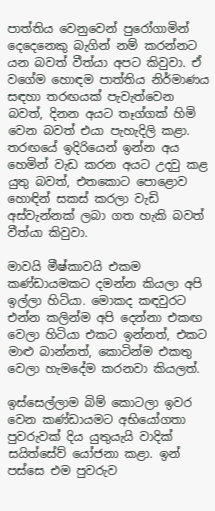පාත්තිය වෙනුවෙන් පුරෝගාමින් දෙදෙනෙකු බැගින් නම් කරන්නට යන බවත් වීත්යා අපට කිවුවා. ඒ වගේම හොඳම පාත්තිය නිර්මාණය සඳහා තරඟයක් පැවැත්වෙන බවත්, දිනන අයට තෑග්ගක් හිමි වෙන බවත් එයා පැහැදිලි කළා. තරඟයේ ඉදිරියෙන් ඉන්න අය හෙමින් වැඩ කරන අයට උදවු කළ යුතු බවත්, එතකොට පොළොව හොඳින් සකස් කරලා වැඩි අස්වැන්නක් ලබා ගත හැකි බවත් වීත්යා කිවුවා.

මාවයි මීෂ්කාවයි එකම කණ්ඩායමකට දමන්න කියලා අපි ඉල්ලා හිටියා. මොකද කඳවුරට එන්න කලින්ම අපි දෙන්නා එකඟ වෙලා හිටියා එකට ඉන්නත්, එකට මාළු බාන්නත්, කොටින්ම එකතු වෙලා හැමදේම කරනවා කියලත්.

ඉස්සෙල්ලාම බිම් කොටලා ඉවර වෙන කණ්ඩායමට අභියෝගතා පුවරුවක් දිය යුතුයැයි වාදික් සයිත්සේව් යෝජනා කළා. ඉන් පස්සෙ එම පුවරුව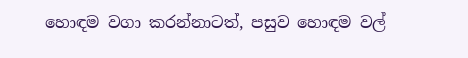හොඳම වගා කරන්නාටත්, පසුව හොඳම වල්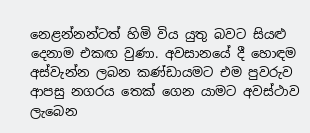නෙළන්නන්ටත් හිමි විය යුතු බවට සියළු දෙනාම එකඟ වුණා. අවසානයේ දී හොඳම අස්වැන්න ලබන කණ්ඩායමට එම පුවරුව ආපසු නගරය තෙක් ගෙන යාමට අවස්ථාව ලැබෙන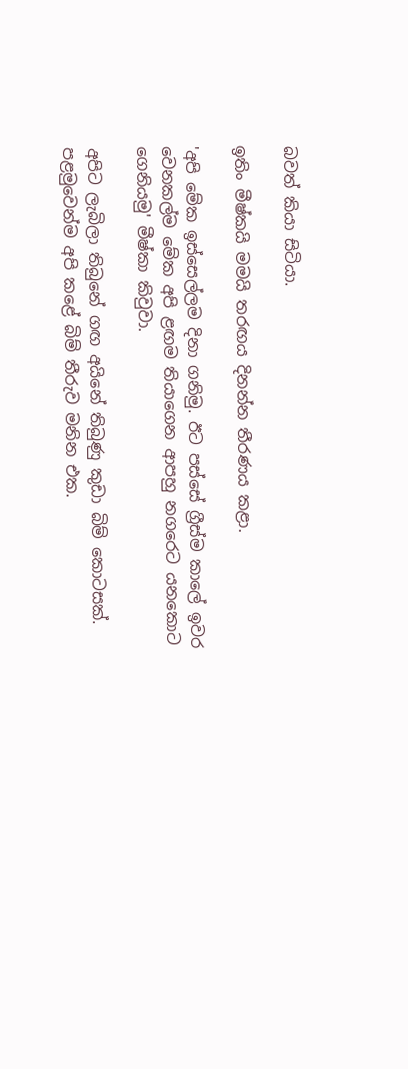බවත් කියා සිටියා.

ඉතිං මීෂ්කයි මමයි තරඟය දිනන්න තීරණය කළා.

'අපි මේක ඉස්සෙල්ලම දිනා ගනිමු. ඊට පස්සේ ග්‍රීස්ම කාලේ ඉවර වෙනකල්ම මේක අපි ළඟම තියාගෙන ආපහු නගරෙට යනකොට ගෙනියමු' මීෂ්කා කිවුවා.

අපිට ලැබිලා තිබුනේ ගඟ අයිනේ තිබුණු කුඩා බිම් කොටසක්. පළමුවෙන්ම අපි කළේ බිම් තීරුව මනින එක.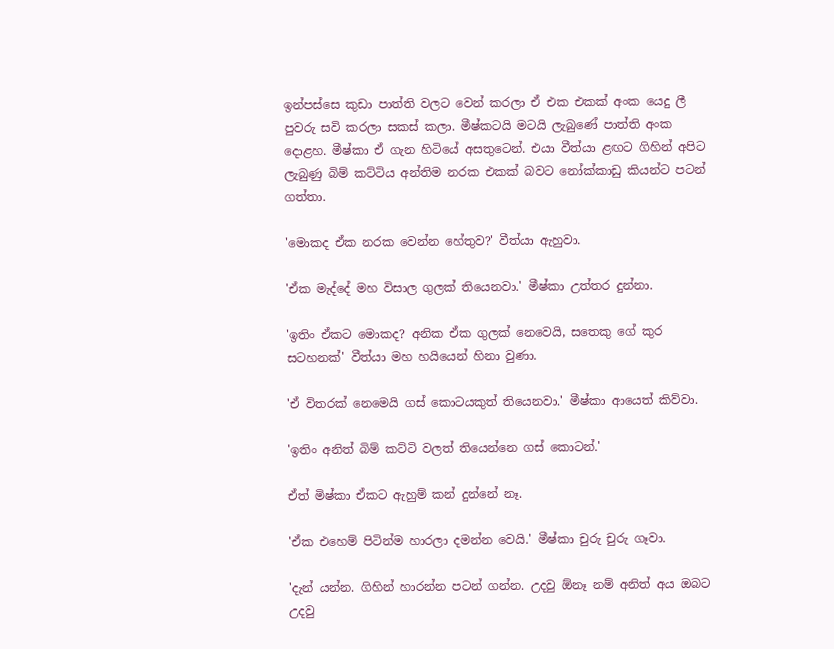ඉන්පස්සෙ කුඩා පාත්ති වලට වෙන් කරලා ඒ එක එකක් අංක යෙදු ලී පුවරු සවි කරලා සකස් කලා. මීෂ්කටයි මටයි ලැබුණේ පාත්ති අංක දොළහ. මීෂ්කා ඒ ගැන හිටියේ අසතුටෙන්. එයා වීත්යා ළඟට ගිහින් අපිට ලැබුණු බිම් කට්ටිය අන්තිම නරක එකක් බවට නෝක්කාඩු කියන්ට පටන් ගත්තා.

'මොකද ඒක නරක වෙන්න හේතුව?' වීත්යා ඇහුවා.

'ඒක මැද්දේ මහ විසාල ගුලක් තියෙනවා.' මීෂ්කා උත්තර දුන්නා.

'ඉතිං ඒකට මොකද? අනික ඒක ගුලක් නෙවෙයි, සතෙකු ගේ කුර සටහනක්' වීත්යා මහ හයියෙන් හිනා වුණා.

'ඒ විතරක් නෙමෙයි ගස් කොටයකුත් තියෙනවා.' මීෂ්කා ආයෙත් කිව්වා.

'ඉතිං අනිත් බිම් කට්ටි වලත් තියෙන්නෙ ගස් කොටන්.'

ඒත් මිෂ්කා ඒකට ඇහුම් කන් දුන්නේ නෑ.

'ඒක එහෙම් පිටින්ම හාරලා දමන්න වෙයි.' මීෂ්කා චුරු චුරු ගෑවා.

'දැන් යන්න. ගිහින් හාරන්න පටන් ගන්න. උදවු ඕනෑ නම් අනිත් අය ඔබට උදවු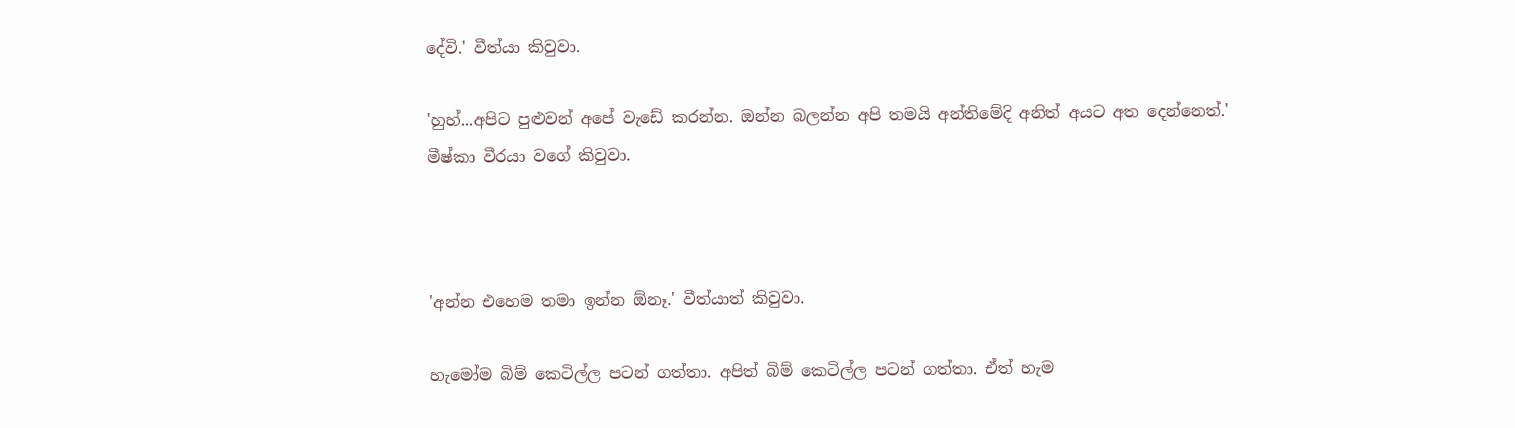දේවි.' වීත්යා කිවුවා.

'හුහ්...අපිට පුළුවන් අපේ වැඩේ කරන්න. ඔන්න බලන්න අපි තමයි අන්තිමේදි අනිත් අයට අත දෙන්නෙත්.' මීෂ්කා වීරයා වගේ කිවුවා.



'අන්න එහෙම තමා ඉන්න ඕනෑ.' වීත්යාත් කිවුවා.

හැමෝම බිම් කෙටිල්ල පටන් ගත්තා. අපිත් බිම් කෙටිල්ල පටන් ගත්තා. ඒත් හැම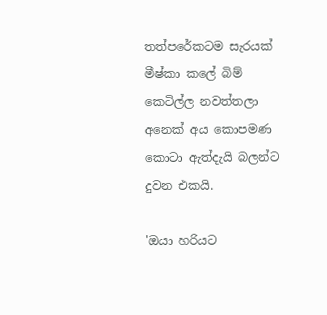තත්පරේකටම සැරයක් මීෂ්කා කලේ බිම් කෙටිල්ල නවත්තලා අනෙක් අය කොපමණ කොටා ඇත්දැයි බලන්ට දුවන එකයි.

'ඔයා හරියට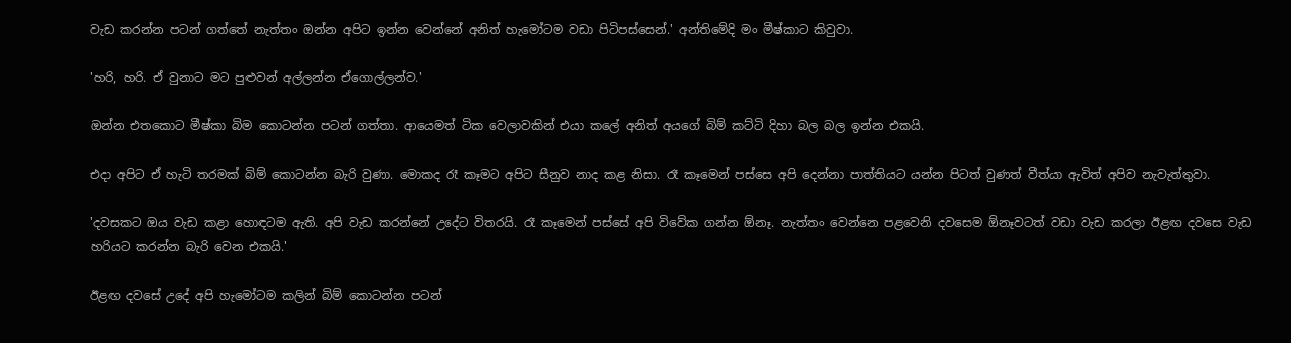වැඩ කරන්න පටන් ගත්තේ නැත්තං ඔන්න අපිට ඉන්න වෙන්නේ අනිත් හැමෝටම වඩා පිටිපස්සෙන්.' අන්තිමේදි මං මීෂ්කාට කිවුවා.

'හරි, හරි. ඒ වුනාට මට පුළුවන් අල්ලන්න ඒගොල්ලන්ව.'

ඔන්න එතකොට මීෂ්කා බිම කොටන්න පටන් ගත්තා. ආයෙමත් ටික වෙලාවකින් එයා කලේ අනිත් අයගේ බිම් කට්ටි දිහා බල බල ඉන්න එකයි.

එදා අපිට ඒ හැටි තරමක් බිම් කොටන්න බැරි වුණා. මොකද රෑ කෑමට අපිට සීනුව නාද කළ නිසා. රෑ කෑමෙන් පස්සෙ අපි දෙන්නා පාත්තියට යන්න පිටත් වුණත් වීත්යා ඇවිත් අපිව නැවැත්තුවා.

'දවසකට ඔය වැඩ කළා හොඳටම ඇති. අපි වැඩ කරන්නේ උදේට විතරයි. රෑ කෑමෙන් පස්සේ අපි විවේක ගන්න ඕනෑ. නැත්තං වෙන්නෙ පළවෙනි දවසෙම ඕනෑවටත් වඩා වැඩ කරලා ඊළඟ දවසෙ වැඩ හරියට කරන්න බැරි වෙන එකයි.'

ඊළඟ දවසේ උදේ අපි හැමෝටම කලින් බිම් කොටන්න පටන්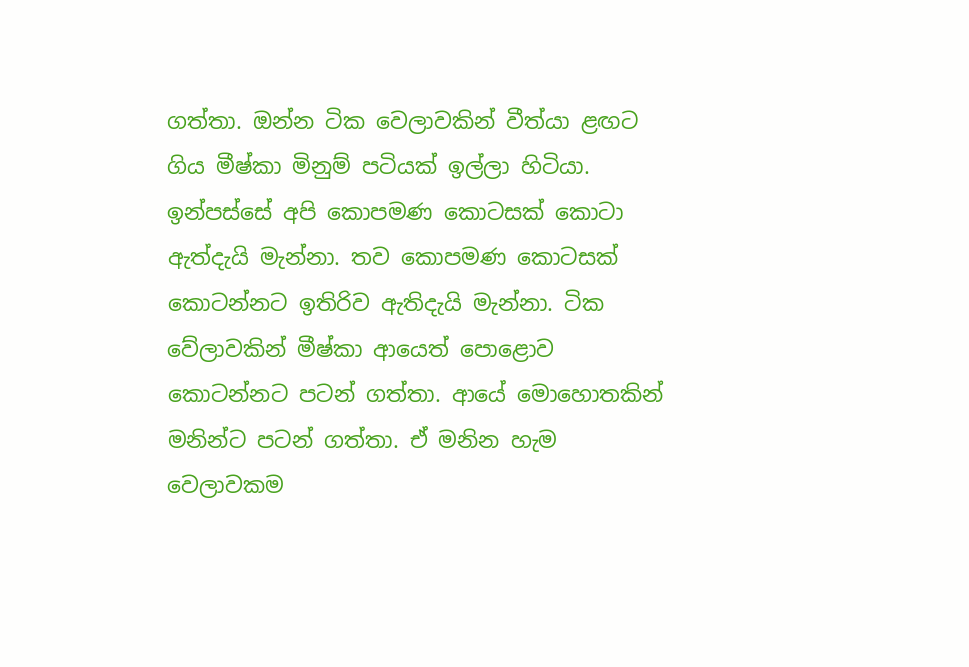ගත්තා. ඔන්න ටික වෙලාවකින් වීත්යා ළඟට ගිය මීෂ්කා මිනුම් පටියක් ඉල්ලා හිටියා. ඉන්පස්සේ අපි කොපමණ කොටසක් කොටා ඇත්දැයි මැන්නා. තව කොපමණ කොටසක් කොටන්නට ඉතිරිව ඇතිදැයි මැන්නා. ටික වේලාවකින් මීෂ්කා ආයෙත් පොළොව කොටන්නට පටන් ගත්තා. ආයේ මොහොතකින් මනින්ට පටන් ගත්තා. ඒ මනින හැම වෙලාවකම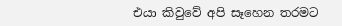එයා කිවුවේ අපි සෑහෙන තරමට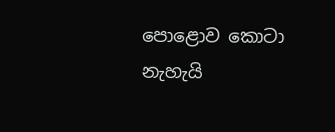පොළොව කොටා නැහැයි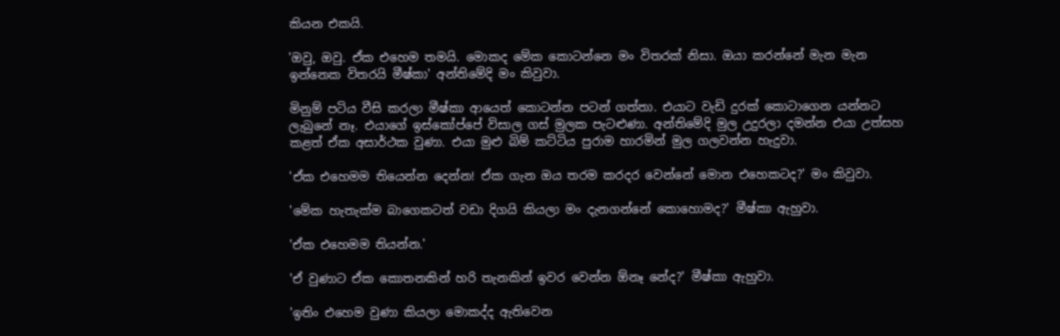කියන එකයි.

'ඔවු, ඔවු. ඒක එහෙම තමයි. මොකද මේක කොටන්නෙ මං විතරක් නිසා. ඔයා කරන්නේ මැන මැන ඉන්නෙක විතරයි මීෂ්කා' අන්තිමේදි මං කිවුවා.

මිනුම් පටිය වීසි කරලා මීෂ්කා ආයෙත් කොටන්න පටන් ගත්තා. එයාට වැඩි දුරක් කොටාගෙන යන්නට ලැබුනේ නෑ. එයාගේ ඉස්කෝප්පේ විසාල ගස් මුලක පැටළුණා. අන්තිමේදි මුල උදුරලා දමන්න එයා උත්සහ කළත් ඒක අසාර්ථක වුණා. එයා මුළු බිම් කට්ටිය පුරාම හාරමින් මුල ගලවන්න හැදුවා.

'ඒක එහෙමම තියෙන්න දෙන්න! ඒක ගැන ඔය තරම කරදර වෙන්නේ මොන එහෙකටද?' මං කිවුවා.

'මේක හැතැක්ම බාගෙකටත් වඩා දිගයි කියලා මං දැනගන්නේ කොහොමද?' මීෂ්කා ඇහුවා.

'ඒක එහෙමම තියන්න.'

'ඒ වුණාට ඒක කොතනකින් හරි තැනකින් ඉවර වෙන්න ඕනෑ නේද?' මීෂ්කා ඇහුවා.

'ඉතිං එහෙම වුණා කියලා මොකද්ද ඇතිවෙන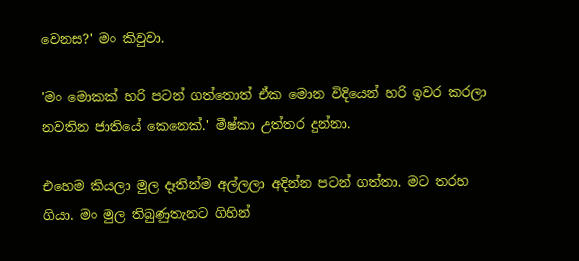වෙනස?' මං කිවුවා.

'මං මොකක් හරි පටන් ගත්තොත් ඒක මොන විදියෙන් හරි ඉවර කරලා නවතින ජාතියේ කෙනෙක්.' මීෂ්කා උත්තර දුන්නා.

එහෙම කියලා මුල දෑතින්ම අල්ලලා අදින්න පටන් ගත්තා. මට තරහ ගියා. මං මුල තිබුණුතැනට ගිහින්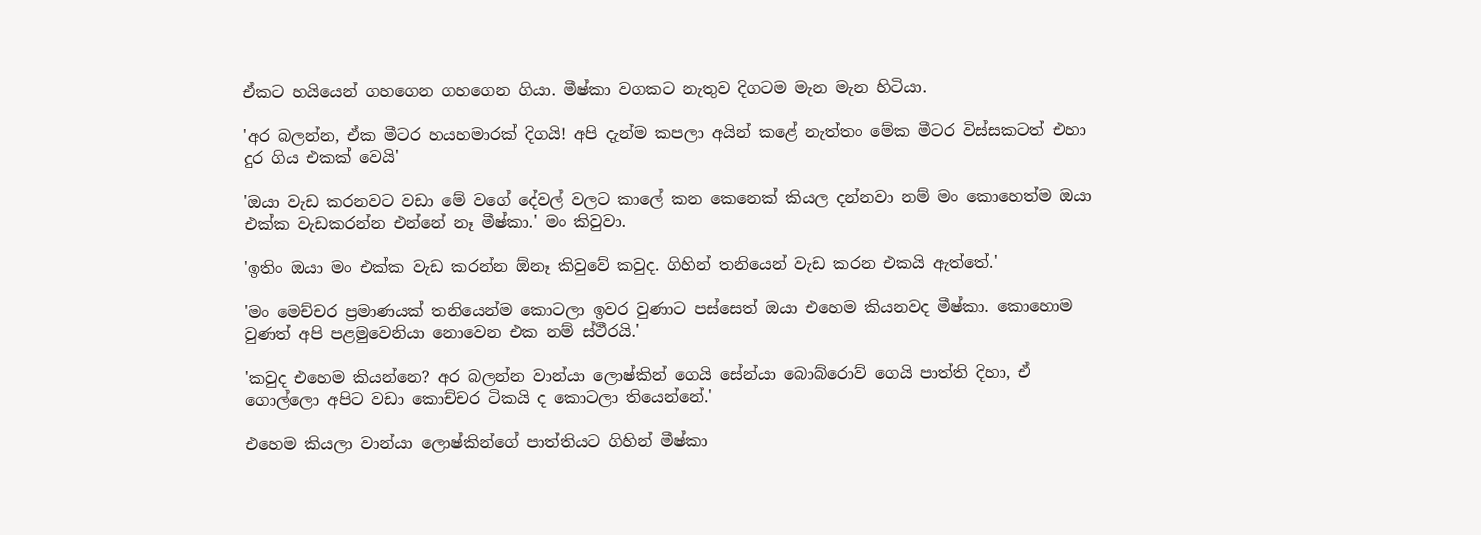ඒකට හයියෙන් ගහගෙන ගහගෙන ගියා. මීෂ්කා වගකට නැතුව දිගටම මැන මැන හිටියා.

'අර බලන්න, ඒක මීටර හයහමාරක් දිගයි! අපි දැන්ම කපලා අයින් කළේ නැත්තං මේක මීටර විස්සකටත් එහා දුර ගිය එකක් වෙයි'

'ඔයා වැඩ කරනවට වඩා මේ වගේ දේවල් වලට කාලේ කන කෙනෙක් කියල දන්නවා නම් මං කොහෙත්ම ඔයා එක්ක වැඩකරන්න එන්නේ නෑ මීෂ්කා.' මං කිවුවා.

'ඉතිං ඔයා මං එක්ක වැඩ කරන්න ඕනෑ කිවුවේ කවුද. ගිහින් තනියෙන් වැඩ කරන එකයි ඇත්තේ.'

'මං මෙච්චර ප්‍රමාණයක් තනියෙන්ම කොටලා ඉවර වුණාට පස්සෙත් ඔයා එහෙම කියනවද මීෂ්කා. කොහොම වුණත් අපි පළමුවෙනියා නොවෙන එක නම් ස්ථීරයි.'

'කවුද එහෙම කියන්නෙ? අර බලන්න වාන්යා ලොෂ්කින් ගෙයි සේන්යා බොබ්රොව් ගෙයි පාත්ති දිහා, ඒ ගොල්ලො අපිට වඩා කොච්චර ටිකයි ද කොටලා තියෙන්නේ.'

එහෙම කියලා වාන්යා ලොෂ්කින්ගේ පාත්තියට ගිහින් මීෂ්කා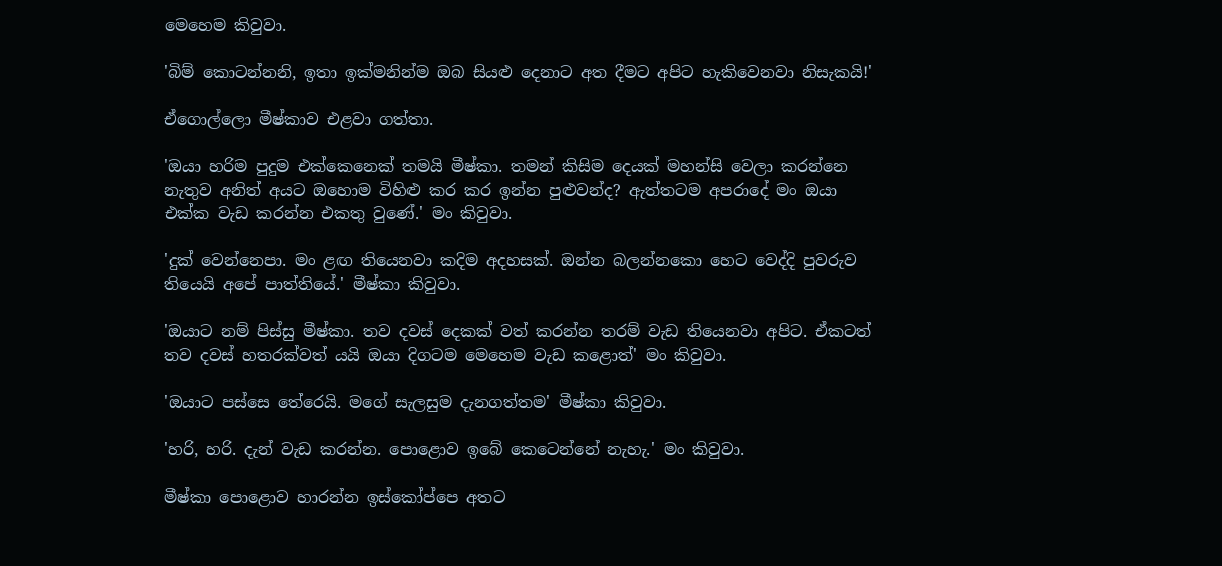මෙහෙම කිවුවා.

'බිම් කොටන්නනි, ඉතා ඉක්මනින්ම ඔබ සියළු දෙනාට අත දීමට අපිට හැකිවෙනවා නිසැකයි!'

ඒගොල්ලො මීෂ්කාව එළවා ගත්තා.

'ඔයා හරිම පුදුම එක්කෙනෙක් තමයි මීෂ්කා. තමන් කිසිම දෙයක් මහන්සි වෙලා කරන්නෙ නැතුව අනිත් අයට ඔහොම විහිළු කර කර ඉන්න පුළුවන්ද? ඇත්තටම අපරාදේ මං ඔයා එක්ක වැඩ කරන්න එකතු වුණේ.' මං කිවුවා.

'දුක් වෙන්නෙපා. මං ළඟ තියෙනවා කදිම අදහසක්. ඔන්න බලන්නකො හෙට වෙද්දි පුවරුව තියෙයි අපේ පාත්තියේ.' මීෂ්කා කිවුවා.

'ඔයාට නම් පිස්සු මීෂ්කා. තව දවස් දෙකක් වත් කරන්න තරම් වැඩ තියෙනවා අපිට. ඒකටත් තව දවස් හතරක්වත් යයි ඔයා දිගටම මෙහෙම වැඩ කළොත්' මං කිවුවා.

'ඔයාට පස්සෙ තේරෙයි. මගේ සැලසුම දැනගත්තම' මීෂ්කා කිවුවා.

'හරි, හරි. දැන් වැඩ කරන්න. පොළොව ඉබේ කෙටෙන්නේ නැහැ.' මං කිවුවා.

මීෂ්කා පොළොව හාරන්න ඉස්කෝප්පෙ අතට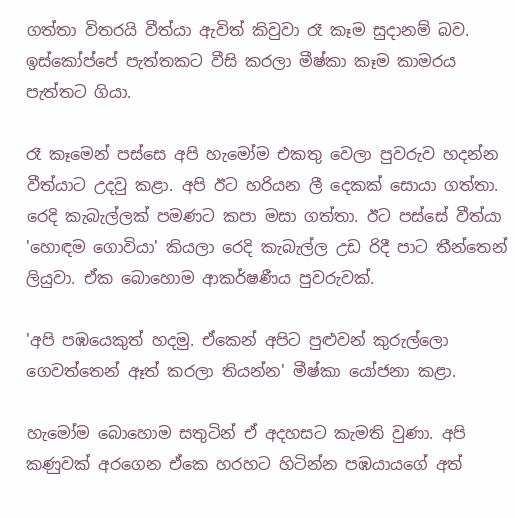ගත්තා විතරයි වීත්යා ඇවිත් කිවුවා රෑ කෑම සුදානම් බව. ඉස්කෝප්පේ පැත්තකට වීසි කරලා මීෂ්කා කෑම කාමරය පැත්තට ගියා.

රෑ කෑමෙන් පස්සෙ අපි හැමෝම එකතු වෙලා පුවරුව හදන්න වීත්යාට උදවු කළා. අපි ඊට හරියන ලී දෙකක් සොයා ගත්තා. රෙදි කැබැල්ලක් පමණට කපා මසා ගත්තා. ඊට පස්සේ වීත්යා 'හොඳම ගොවියා' කියලා රෙදි කැබැල්ල උඩ රිදී පාට තීන්තෙන් ලියුවා. ඒක බොහොම ආකර්ෂණීය පුවරුවක්.

'අපි පඹයෙකුත් හදමු. ඒකෙන් අපිට පුළුවන් කුරුල්ලො ගෙවත්තෙන් ඈත් කරලා තියන්න' මීෂ්කා යෝජනා කළා.

හැමෝම බොහොම සතුටින් ඒ අදහසට කැමති වුණා. අපි කණුවක් අරගෙන ඒකෙ හරහට හිටින්න පඹයායගේ අත්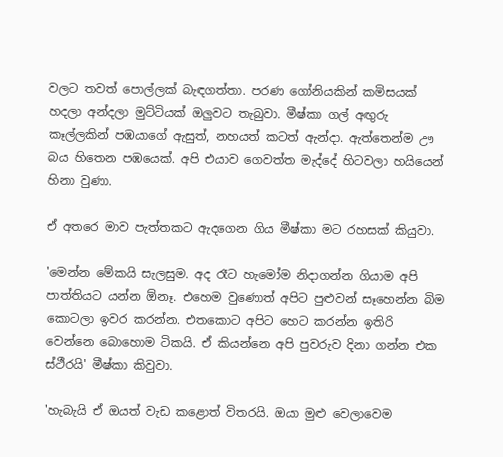වලට තවත් පොල්ලක් බැඳගත්තා. පරණ ගෝනියකින් කමිසයක් හදලා අන්දලා මුට්ටියක් ඔලුවට තැබුවා. මීෂ්කා ගල් අඟුරු කෑල්ලකින් පඹයාගේ ඇසුත්, නහයත් කටත් ඇන්දා. ඇත්තෙන්ම ඌ බය හිතෙන පඹයෙක්. අපි එයාව ගෙවත්ත මැද්දේ හිටවලා හයියෙන් හිනා වුණා.

ඒ අතරෙ මාව පැත්තකට ඇදගෙන ගිය මීෂ්කා මට රහසක් කියුවා.

'මෙන්න මේකයි සැලසුම. අද රෑට හැමෝම නිදාගන්න ගියාම අපි පාත්තියට යන්න ඕනෑ. එහෙම වුණොත් අපිට පුළුවන් සෑහෙන්න බිම කොටලා ඉවර කරන්න. එතකොට අපිට හෙට කරන්න ඉතිරි වෙන්නෙ බොහොම ටිකයි. ඒ කියන්නෙ අපි පුවරුව දිනා ගන්න එක ස්ථීරයි' මීෂ්කා කිවුවා.

'හැබැයි ඒ ඔයත් වැඩ කළොත් විතරයි. ඔයා මුළු වෙලාවෙම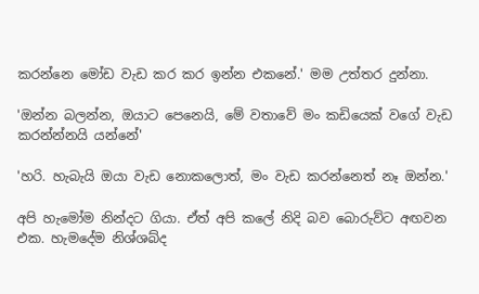කරන්නෙ මෝඩ වැඩ කර කර ඉන්න එකනේ.' මම උත්තර දුන්නා.

'ඔන්න බලන්න, ඔයාට පෙනෙයි, මේ වතාවේ මං කඩියෙක් වගේ වැඩ කරන්න්නයි යන්නේ'

'හරි. හැබැයි ඔයා වැඩ නොකලොත්, මං වැඩ කරන්නෙත් නෑ ඔන්න.'

අපි හැමෝම නින්දට ගියා. ඒත් අපි කලේ නිදි බව බොරුව්ට අඟවන එක. හැමදේම නිශ්ශබ්ද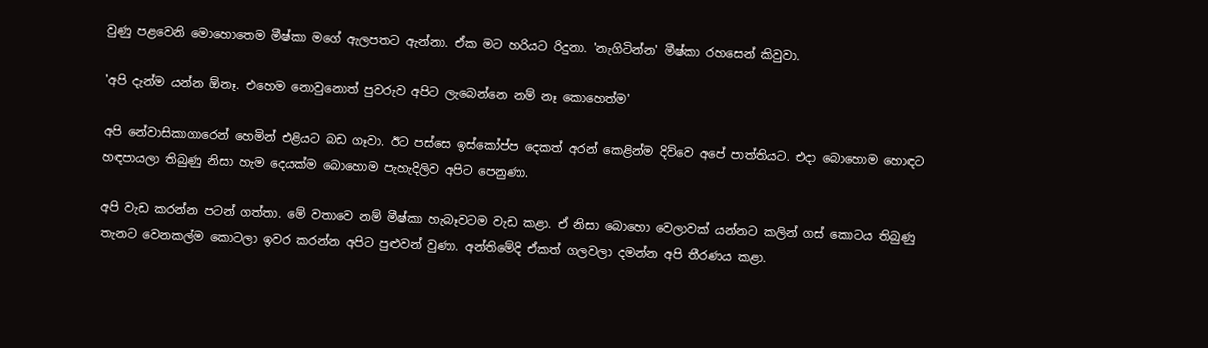වුණු පළවෙනි මොහොතෙම මීෂ්කා මගේ ඇලපතට ඇන්නා. ඒක මට හරියට රිදුනා. 'නැගිටින්න' මීෂ්කා රහසෙන් කිවුවා.

'අපි දැන්ම යන්න ඕනෑ. එහෙම නොවුනොත් පුවරුව අපිට ලැබෙන්නෙ නම් නෑ කොහෙත්ම'

අපි නේවාසිකාගාරෙන් හෙමින් එළියට බඩ ගෑවා. ඊට පස්සෙ ඉස්කෝප්ප දෙකත් අරන් කෙළින්ම දිව්වෙ අපේ පාත්තියට. එදා බොහොම හොඳට හඳපායලා තිබුණු නිසා හැම දෙයක්ම බොහොම පැහැදිලිව අපිට පෙනුණා.

අපි වැඩ කරන්න පටන් ගත්තා. මේ වතාවෙ නම් මීෂ්කා හැබෑවටම වැඩ කළා. ඒ නිසා බොහො වෙලාවක් යන්නට කලින් ගස් කොටය තිබුණු තැනට වෙනකල්ම කොටලා ඉවර කරන්න අපිට පුළුවන් වුණා. අන්තිමේදි ඒකත් ගලවලා දමන්න අපි තීරණය කළා.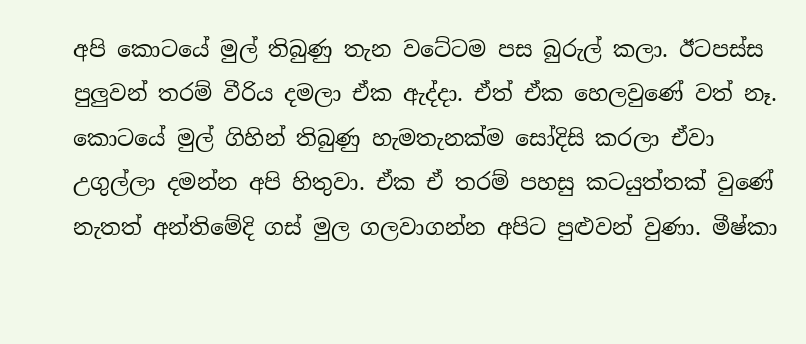අපි කොටයේ මුල් තිබුණු තැන වටේටම පස බුරුල් කලා. ඊටපස්ස පුලුවන් තරම් වීරිය දමලා ඒක ඇද්දා. ඒත් ඒක හෙලවුණේ වත් නෑ. කොටයේ මුල් ගිහින් තිබුණු හැමතැනක්ම සෝදිසි කරලා ඒවා උගුල්ලා දමන්න අපි හිතුවා. ඒක ඒ තරම් පහසු කටයුත්තක් වුණේ නැතත් අන්තිමේදි ගස් මුල ගලවාගන්න අපිට පුළුවන් වුණා. මීෂ්කා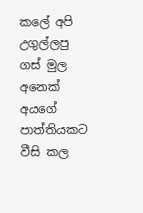කලේ අපි උගුල්ලපු ගස් මුල අනෙක් අයගේ පාත්තියකට වීසි කල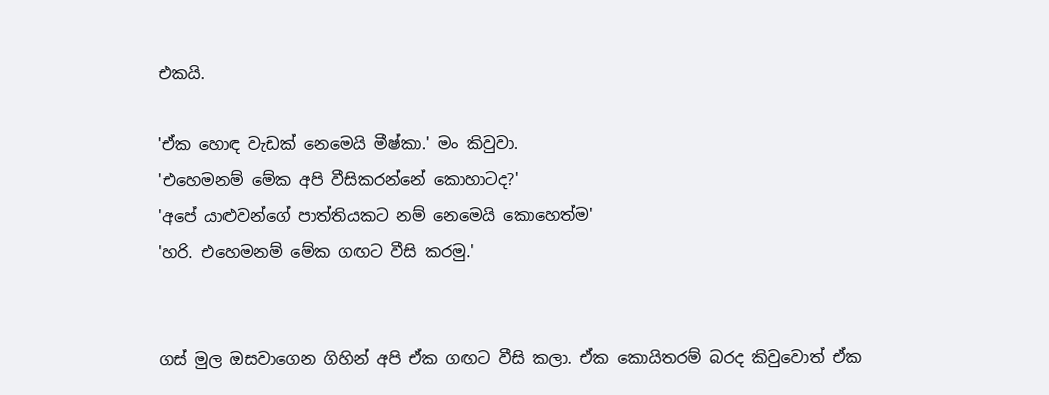එකයි.

'ඒක හොඳ වැඩක් නෙමෙයි මීෂ්කා.' මං කිවුවා.
'එහෙමනම් මේක අපි වීසිකරන්නේ කොහාටද?'
'අපේ යාළුවන්ගේ පාත්තියකට නම් නෙමෙයි කොහෙත්ම'
'හරි. එහෙමනම් මේක ගඟට වීසි කරමු.'


ගස් මුල ඔසවාගෙන ගිහින් අපි ඒක ගඟට වීසි කලා. ඒක කොයිතරම් බරද කිවුවොත් ඒක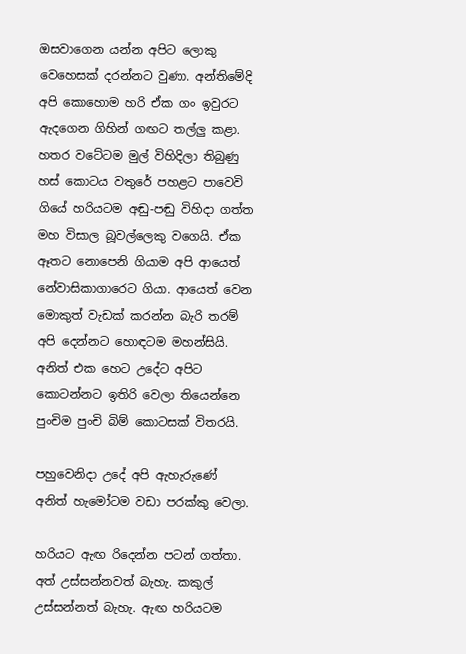ඔසවාගෙන යන්න අපිට ලොකු වෙහෙසක් දරන්නට වුණා. අන්තිමේදි අපි කොහොම හරි ඒක ගං ඉවුරට ඇදගෙන ගිහින් ගඟට තල්ලු කළා. හතර වටේටම මුල් විහිදිලා තිබුණු හස් කොටය වතුරේ පහළට පාවෙවි ගියේ හරියටම අඬු-පඬු විහිදා ගත්ත මහ විසාල බූවල්ලෙකු වගෙයි. ඒක ඈතට නොපෙනි ගියාම අපි ආයෙත් නේවාසිකාගාරෙට ගියා. ආයෙත් වෙන මොකුත් වැඩක් කරන්න බැරි තරම් අපි දෙන්නට හොඳටම මහන්සියි. අනිත් එක හෙට උදේට අපිට කොටන්නට ඉතිරි වෙලා තියෙන්නෙ පුංචිම පුංචි බිම් කොටසක් විතරයි.

පහුවෙනිදා උදේ අපි ඇහැරුණේ අනිත් හැමෝටම වඩා පරක්කු වෙලා.

හරියට ඇඟ රිදෙන්න පටන් ගත්තා. අත් උස්සන්නවත් බැහැ. කකුල් උස්සන්නත් බැහැ. ඇඟ හරියටම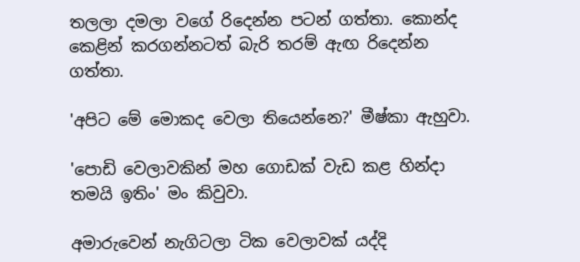තලලා දමලා වගේ රිදෙන්න පටන් ගත්තා. කොන්ද කෙළින් කරගන්නටත් බැරි තරම් ඇඟ රිදෙන්න ගත්තා.

'අපිට මේ මොකද වෙලා තියෙන්නෙ?' මීෂ්කා ඇහුවා.

'පොඩි වෙලාවකින් මහ ගොඩක් වැඩ කළ හින්දා තමයි ඉතිං' මං කිවුවා.

අමාරුවෙන් නැගිටලා ටික වෙලාවක් යද්දි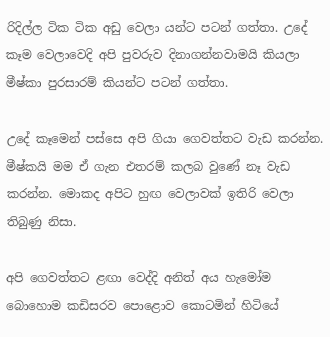රිදිල්ල ටික ටික අඩු වෙලා යන්ට පටන් ගත්තා. උදේ කෑම වෙලාවෙදි අපි පුවරුව දිනාගන්නවාමයි කියලා මීෂ්කා පුරසාරම් කියන්ට පටන් ගත්තා.

උදේ කෑමෙන් පස්සෙ අපි ගියා ගෙවත්තට වැඩ කරන්න. මීෂ්කයි මම ඒ ගැන එතරම් කලබ වුණේ නෑ වැඩ කරන්න. මොකද අපිට හුඟ වෙලාවක් ඉතිරි වෙලා තිබුණු නිසා.

අපි ගෙවත්තට ළඟා වෙද්දි අනිත් අය හැමෝම බොහොම කඩිසරව පොළොව කොටමින් හිටියේ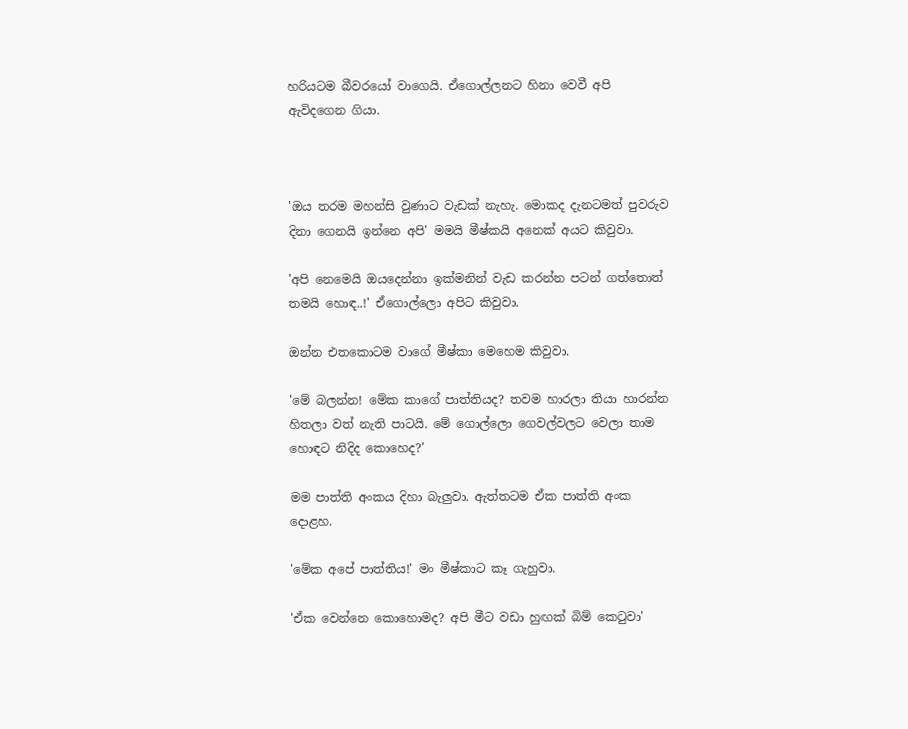හරියටම බීවරයෝ වාගෙයි. ඒගොල්ලනට හිනා වෙවී අපි ඇවිදගෙන ගියා.



'ඔය තරම මහන්සි වුණාට වැඩක් නැහැ. මොකද දැනටමත් පුවරුව දිනා ගෙනයි ඉන්නෙ අපි' මමයි මීෂ්කයි අනෙක් අයට කිවුවා.

'අපි නෙමෙයි ඔයදෙන්නා ඉක්මනින් වැඩ කරන්න පටන් ගත්තොත් තමයි හොඳ..!' ඒගොල්ලො අපිට කිවුවා.

ඔන්න එතකොටම වාගේ මීෂ්කා මෙහෙම කිවුවා.

'මේ බලන්න! මේක කාගේ පාත්තියද? තවම හාරලා තියා හාරන්න හිතලා වත් නැති පාටයි. මේ ගොල්ලො ගෙවල්වලට වෙලා තාම හොඳට නිදිද කොහෙද?'

මම පාත්ති අංකය දිහා බැලුවා. ඇත්තටම ඒක පාත්ති අංක දොළහ.

'මේක අපේ පාත්තිය!' මං මීෂ්කාට කෑ ගැහුවා.

'ඒක වෙන්නෙ කොහොමද? අපි මීට වඩා හුඟක් බිම් කෙටුවා'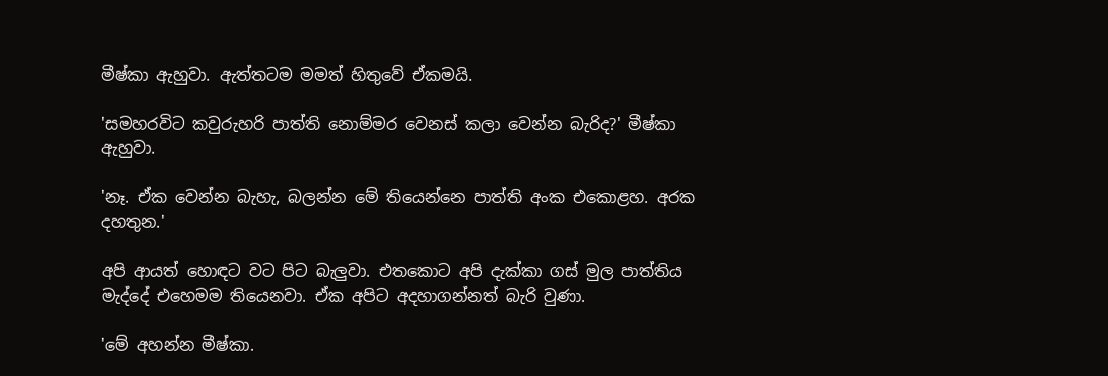මීෂ්කා ඇහුවා. ඇත්තටම මමත් හිතුවේ ඒකමයි.

'සමහරවිට කවුරුහරි පාත්ති නොම්මර වෙනස් කලා වෙන්න බැරිද?' මීෂ්කා ඇහුවා.

'නෑ. ඒක වෙන්න බැහැ, බලන්න මේ තියෙන්නෙ පාත්ති අංක එකොළහ. අරක දහතුන.'

අපි ආයත් හොඳට වට පිට බැලුවා. එතකොට අපි දැක්කා ගස් මුල පාත්තිය මැද්දේ එහෙමම තියෙනවා. ඒක අපිට අදහාගන්නත් බැරි වුණා.

'මේ අහන්න මීෂ්කා.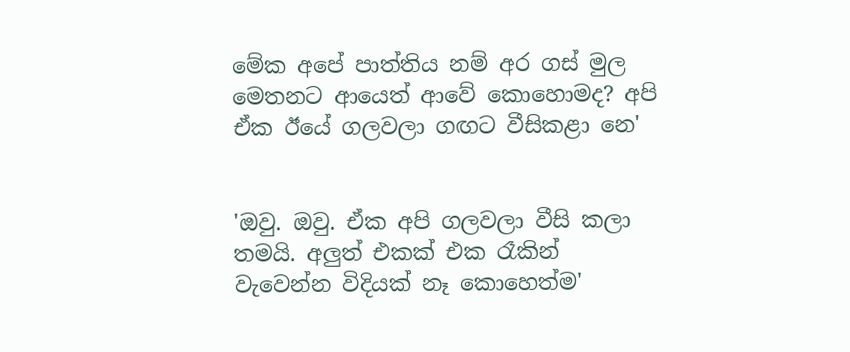මේක අපේ පාත්තිය නම් අර ගස් මුල මෙතනට ආයෙත් ආවේ කොහොමද? අපි ඒක ඊයේ ගලවලා ගඟට වීසිකළා නෙ'


'ඔවු. ඔවු. ඒක අපි ගලවලා වීසි කලා තමයි. අලුත් එකක් එක රෑකින් වැවෙන්න විදියක් නෑ කොහෙත්ම'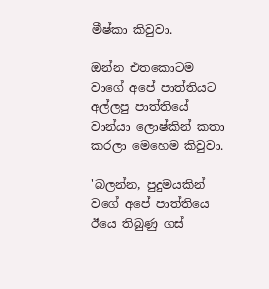මීෂ්කා කිවුවා.

ඔන්න එතකොටම වාගේ අපේ පාත්තියට අල්ලපු පාත්තියේ වාන්යා ලොෂ්කින් කතා කරලා මෙහෙම කිවුවා.

'බලන්න, පුදුමයකින් වගේ අපේ පාත්තියෙ ඊයෙ තිබුණු ගස්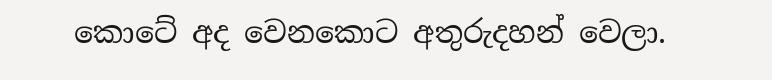කොටේ අද වෙනකොට අතුරුදහන් වෙලා.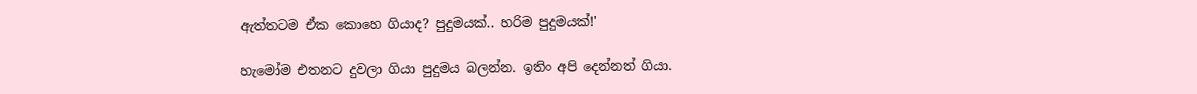ඇත්තටම ඒක කොහෙ ගියාද? පුදුමයක්.. හරිම පුදුමයක්!'

හැමෝම එතනට දුවලා ගියා පුදුමය බලන්න. ඉතිං අපි දෙන්නත් ගියා.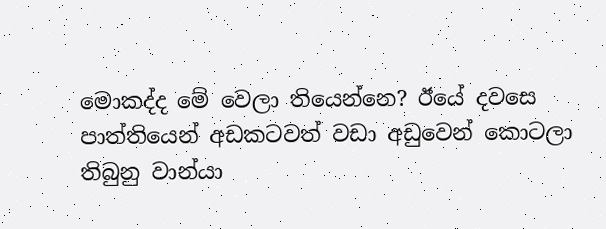මොකද්ද මේ වෙලා තියෙන්නෙ? ඊයේ දවසෙ පාත්තියෙන් අඩකටවත් වඩා අඩුවෙන් කොටලා තිබුනු වාන්යා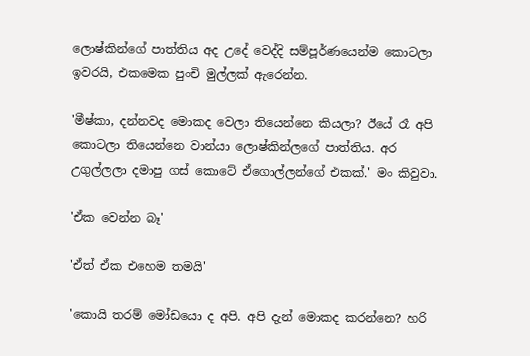ලොෂ්කින්ගේ පාත්තිය අද උදේ වෙද්දි සම්පූර්ණයෙන්ම කොටලා ඉවරයි, එකමෙක පුංචි මුල්ලක් ඇරෙන්න.

'මීෂ්කා, දන්නවද මොකද වෙලා තියෙන්නෙ කියලා? ඊයේ රෑ අපි කොටලා තියෙන්නෙ වාන්යා ලොෂ්කින්ලගේ පාත්තිය. අර උගුල්ලලා දමාපු ගස් කොටේ ඒගොල්ලන්ගේ එකක්.' මං කිවුවා.

'ඒක වෙන්න බෑ'

'ඒත් ඒක එහෙම තමයි'

'කොයි තරම් මෝඩයො ද අපි. අපි දැන් මොකද කරන්නෙ? හරි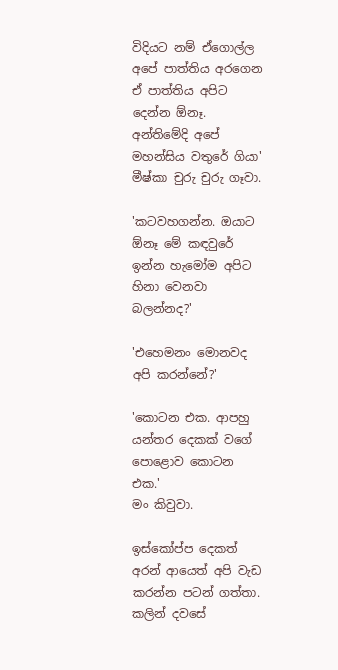විදියට නම් ඒගොල්ල අපේ පාත්තිය අරගෙන ඒ පාත්තිය අපිට දෙන්න ඕනෑ. අන්තිමේදි අපේ මහන්සිය වතුරේ ගියා'
මීෂ්කා චුරු චුරු ගෑවා.

'කටවහගන්න. ඔයාට ඕනෑ මේ කඳවුරේ ඉන්න හැමෝම අපිට හිනා වෙනවා බලන්නද?'

'එහෙමනං මොනවද අපි කරන්නේ?'

'කොටන එක. ආපහු යන්තර දෙකක් වගේ පොළොව කොටන එක.'
මං කිවුවා.

ඉස්කෝප්ප දෙකත් අරන් ආයෙත් අපි වැඩ කරන්න පටන් ගත්තා. කලින් දවසේ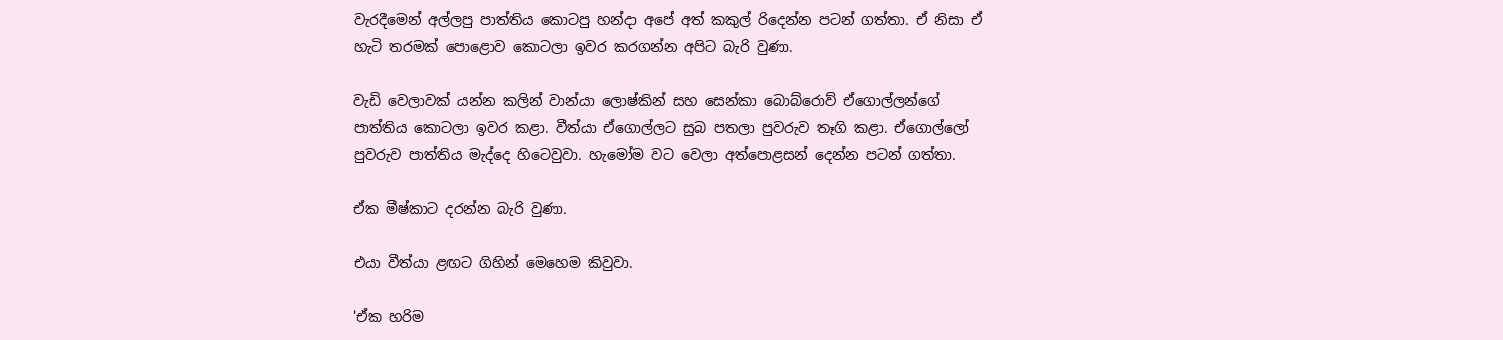වැරදීමෙන් අල්ලපු පාත්තිය කොටපු හන්දා අපේ අත් කකුල් රිදෙන්න පටන් ගත්තා. ඒ නිසා ඒ හැටි තරමක් පොළොව කොටලා ඉවර කරගන්න අපිට බැරි වුණා.

වැඩි වෙලාවක් යන්න කලින් වාන්යා ලොෂ්කින් සහ සෙන්කා බොබ්රොව් ඒගොල්ලන්ගේ පාත්තිය කොටලා ඉවර කළා. වීත්යා ඒගොල්ලට සුබ පතලා පුවරුව තෑගි කළා. ඒගොල්ලෝ පුවරුව පාත්තිය මැද්දෙ හිටෙවුවා. හැමෝම වට වෙලා අත්පොළසන් දෙන්න පටන් ගත්තා.

ඒක මීෂ්කාට දරන්න බැරි වුණා.

එයා වීත්යා ළඟට ගිහින් මෙහෙම කිවුවා.

'ඒක හරිම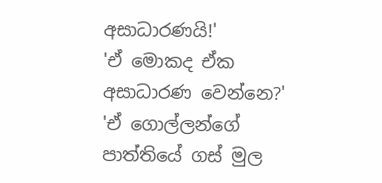අසාධාරණයි!'
'ඒ මොකද ඒක අසාධාරණ වෙන්නෙ?'
'ඒ ගොල්ලන්ගේ පාත්තියේ ගස් මුල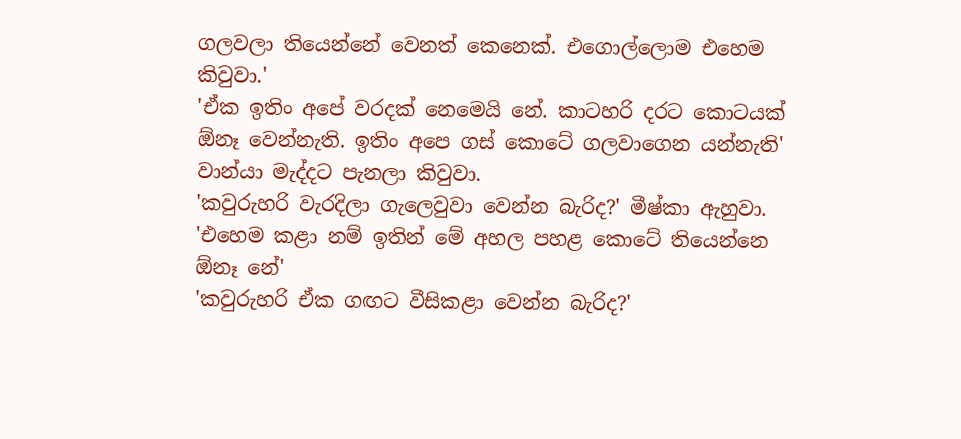ගලවලා තියෙන්නේ වෙනත් කෙනෙක්. එගොල්ලොම එහෙම කිවුවා.'
'ඒක ඉතිං අපේ වරදක් නෙමෙයි නේ. කාටහරි දරට කොටයක් ඕනෑ වෙන්නැති. ඉතිං අපෙ ගස් කොටේ ගලවාගෙන යන්නැති'
වාන්යා මැද්දට පැනලා කිවුවා.
'කවුරුහරි වැරදිලා ගැලෙවුවා වෙන්න බැරිද?' මීෂ්කා ඇහුවා.
'එහෙම කළා නම් ඉතින් මේ අහල පහළ කොටේ තියෙන්නෙ ඕනෑ නේ'
'කවුරුහරි ඒක ගඟට වීසිකළා වෙන්න බැරිද?'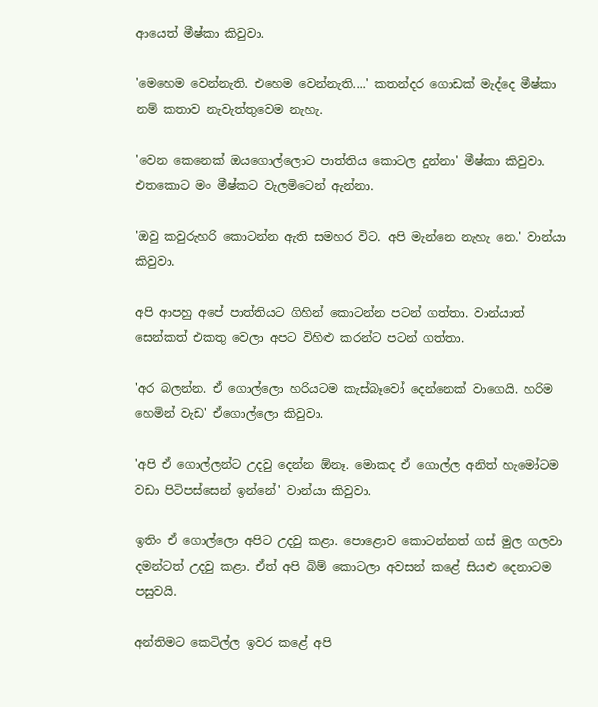ආයෙත් මීෂ්කා කිවුවා.

'මෙහෙම වෙන්නැති. එහෙම වෙන්නැති....' කතන්දර ගොඩක් මැද්දෙ මීෂ්කා නම් කතාව නැවැත්තුවෙම නැහැ.

'වෙන කෙනෙක් ඔයගොල්ලොට පාත්තිය කොටල දුන්නා' මීෂ්කා කිවුවා. එතකොට මං මීෂ්කට වැලමිටෙන් ඇන්නා.

'ඔවු කවුරුහරි කොටන්න ඇති සමහර විට. අපි මැන්නෙ නැහැ නෙ.' වාන්යා කිවුවා.

අපි ආපහු අපේ පාත්තියට ගිහින් කොටන්න පටන් ගත්තා. වාන්යාත් සෙන්කත් එකතු වෙලා අපට විහිළු කරන්ට පටන් ගත්තා.

'අර බලන්න. ඒ ගොල්ලො හරියටම කැස්බෑවෝ දෙන්නෙක් වාගෙයි. හරිම හෙමින් වැඩ' ඒගොල්ලො කිවුවා.

'අපි ඒ ගොල්ලන්ට උදවු දෙන්න ඕනෑ. මොකද ඒ ගොල්ල අනිත් හැමෝටම වඩා පිටිපස්සෙන් ඉන්නේ' වාන්යා කිවුවා.

ඉතිං ඒ ගොල්ලො අපිට උදවු කළා. පොළොව කොටන්නත් ගස් මුල ගලවා දමන්ටත් උදවු කළා. ඒත් අපි බිම් කොටලා අවසන් කළේ සියළු දෙනාටම පසුවයි.

අන්තිමට කෙටිල්ල ඉවර කළේ අපි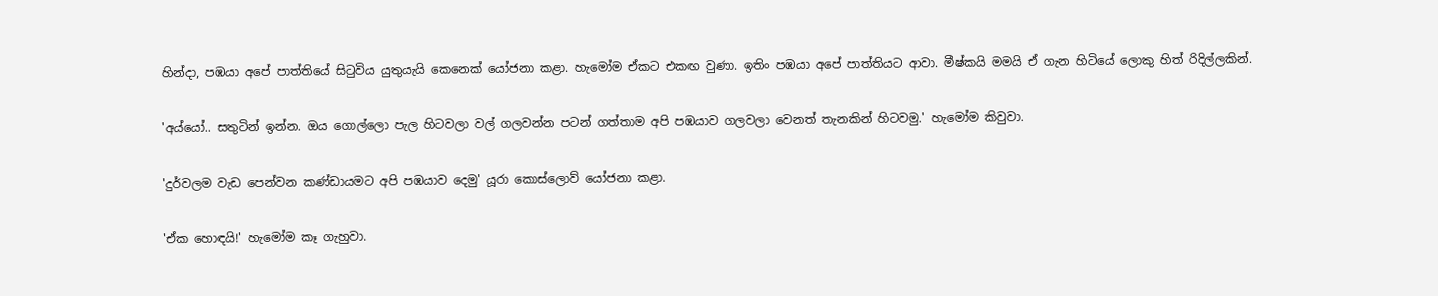හින්දා, පඹයා අපේ පාත්තියේ සිටුවිය යුතුයැයි කෙනෙක් යෝජනා කළා. හැමෝම ඒකට එකඟ වුණා. ඉතිං පඹයා අපේ පාත්තියට ආවා. මීෂ්කයි මමයි ඒ ගැන හිටියේ ලොකු හිත් රිදිල්ලකින්.

'අය්යෝ.. සතුටින් ඉන්න. ඔය ගොල්ලො පැල හිටවලා වල් ගලවන්න පටන් ගත්තාම අපි පඹයාව ගලවලා වෙනත් තැනකින් හිටවමු.' හැමෝම කිවුවා.

'දුර්වලම වැඩ පෙන්වන කණ්ඩායමට අපි පඹයාව දෙමු' යූරා කොස්ලොව් යෝජනා කළා.

'ඒක හොඳයි!' හැමෝම කෑ ගැහුවා.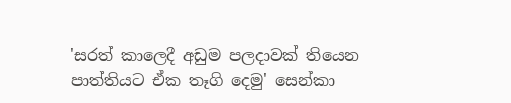'සරත් කාලෙදී අඩුම පලදාවක් තියෙන පාත්තියට ඒක තෑගි දෙමු' සෙන්කා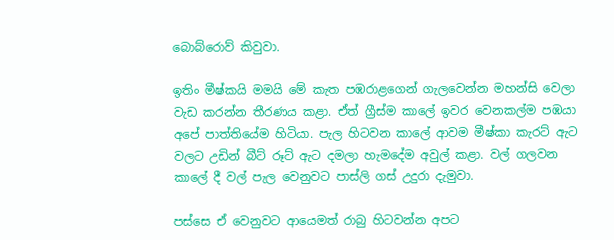බොබ්රොව් කිවුවා.

ඉතිං මීෂ්කයි මමයි මේ කැත පඹරාළගෙන් ගැලවෙන්න මහන්සි වෙලා වැඩ කරන්න තීරණය කළා. ඒත් ග්‍රීස්ම කාලේ ඉවර වෙනකල්ම පඹයා අපේ පාත්තියේම හිටියා. පැල හිටවන කාලේ ආවම මීෂ්කා කැරට් ඇට වලට උඩින් බීට් රූට් ඇට දමලා හැමදේම අවුල් කළා. වල් ගලවන කාලේ දී වල් පැල වෙනුවට පාස්ලි ගස් උදුරා දැමුවා.

පස්සෙ ඒ වෙනුවට ආයෙමත් රාබු හිටවන්න අපට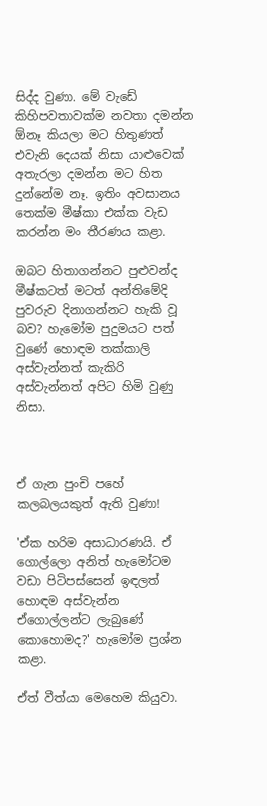සිද්ද වුණා. මේ වැඩේ කිහිපවතාවක්ම නවතා දමන්න ඕනෑ කියලා මට හිතුණත් එවැනි දෙයක් නිසා යාළුවෙක් අතැරලා දමන්න මට හිත දුන්නේම නෑ. ඉතිං අවසානය තෙක්ම මීෂ්කා එක්ක වැඩ කරන්න මං තීරණය කළා.

ඔබට හිතාගන්නට පුළුවන්ද මීෂ්කටත් මටත් අන්තිමේදි පුවරුව දිනාගන්නට හැකි වූ බව? හැමෝම පුදුමයට පත් වුණේ හොඳම තක්කාලි අස්වැන්නත් කැකිරි අස්වැන්නත් අපිට හිමි වුණු නිසා.



ඒ ගැන පුංචි පහේ කලබලයකුත් ඇති වුණා!

'ඒක හරිම අසාධාරණයි. ඒ ගොල්ලො අනිත් හැමෝටම වඩා පිටිපස්සෙන් ඉඳලත් හොඳම අස්වැන්න ඒගොල්ලන්ට ලැබුණේ කොහොමද?' හැමෝම ප්‍රශ්න කළා.

ඒත් වීත්යා මෙහෙම කියුවා.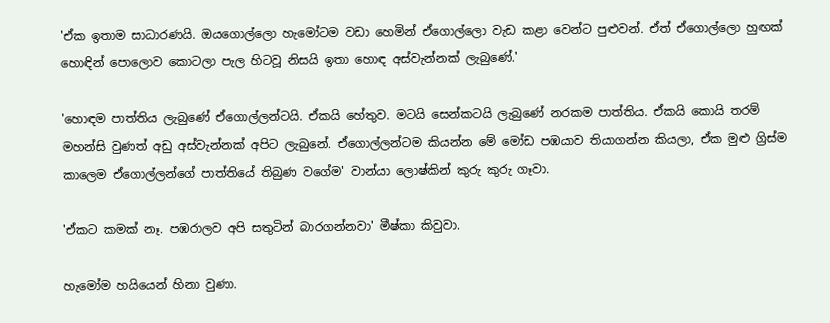'ඒක ඉතාම සාධාරණයි. ඔයගොල්ලො හැමෝටම වඩා හෙමින් ඒගොල්ලො වැඩ කළා වෙන්ට පුළුවන්. ඒත් ඒගොල්ලො හුඟක් හොඳින් පොලොව කොටලා පැල හිටවූ නිසයි ඉතා හොඳ අස්වැන්නක් ලැබුණේ.'

'හොඳම පාත්තිය ලැබුණේ ඒගොල්ලන්ටයි. ඒකයි හේතුව. මටයි සෙන්කටයි ලැබුණේ නරකම පාත්තිය. ඒකයි කොයි තරම් මහන්සි වුණත් අඩු අස්වැන්නක් අපිට ලැබුනේ. ඒගොල්ලන්ටම කියන්න මේ මෝඩ පඹයාව තියාගන්න කියලා, ඒක මුළු ග්‍රිස්ම කාලෙම ඒගොල්ලන්ගේ පාත්තියේ තිබුණ වගේම' වාන්යා ලොෂ්කින් කුරු කුරු ගෑවා.

'ඒකට කමක් නෑ. පඹරාලව අපි සතුටින් බාරගන්නවා' මීෂ්කා කිවුවා.

හැමෝම හයියෙන් හිනා වුණා.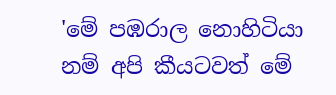'මේ පඹරාල නොහිටියා නම් අපි කීයටවත් මේ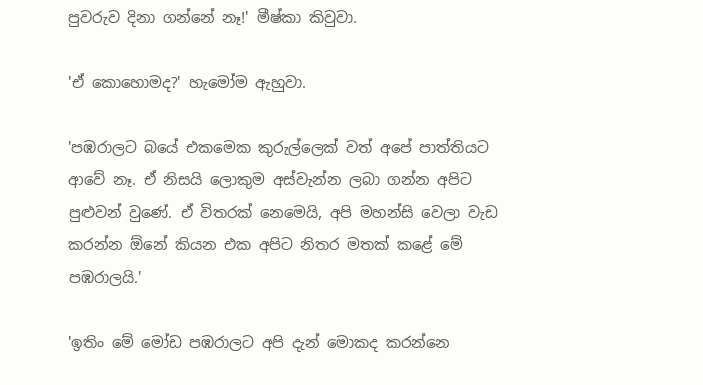පුවරුව දිනා ගන්නේ නෑ!' මීෂ්කා කිවුවා.

'ඒ කොහොමද?' හැමෝම ඇහුවා.

'පඹරාලට බයේ එකමෙක කුරුල්ලෙක් වත් අපේ පාත්තියට ආවේ නෑ. ඒ නිසයි ලොකුම අස්වැන්න ලබා ගන්න අපිට පුළුවන් වුණේ. ඒ විතරක් නෙමෙයි, අපි මහන්සි වෙලා වැඩ කරන්න ඕනේ කියන එක අපිට නිතර මතක් කළේ මේ පඹරාලයි.'

'ඉතිං මේ මෝඩ පඹරාලට අපි දැන් මොකද කරන්නෙ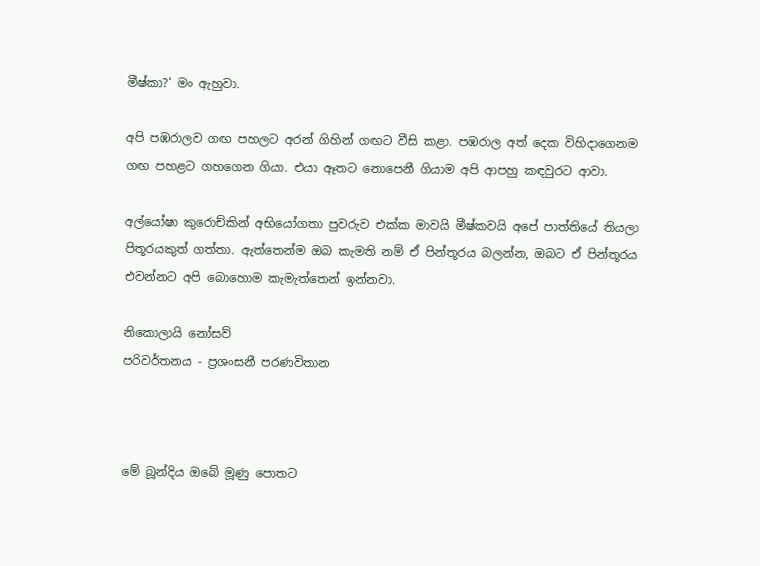මීෂ්කා?' මං ඇහුවා.

අපි පඹරාලව ගඟ පහලට අරන් ගිහින් ගඟට වීසි කළා. පඹරාල අත් දෙක විහිදාගෙනම ගඟ පහළට ගහගෙන ගියා. එයා ඈතට නොපෙනී ගියාම අපි ආපහු කඳවුරට ආවා.

අල්යෝෂා කුරොච්කින් අභියෝගතා පුවරුව එක්ක මාවයි මීෂ්කවයි අපේ පාත්තියේ තියලා පිතූරයකුත් ගත්තා. ඇත්තෙන්ම ඔබ කැමති නම් ඒ පින්තූරය බලන්න, ඔබට ඒ පින්තූරය එවන්නට අපි බොහොම කැමැත්තෙන් ඉන්නවා.

නිකොලායි නෝසව්
පරිවර්තනය - ප්‍රශංසනී පරණවිතාන



මේ බූන්දිය ඔබේ මූණු පොතට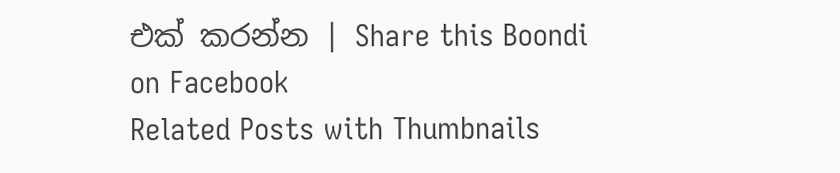එක් කරන්න | Share this Boondi on Facebook
Related Posts with Thumbnails